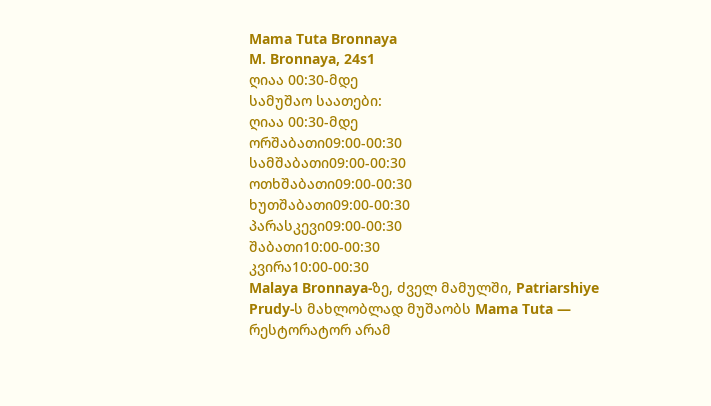Mama Tuta Bronnaya
M. Bronnaya, 24s1
ღიაა 00:30-მდე
სამუშაო საათები:
ღიაა 00:30-მდე
ორშაბათი09:00-00:30
სამშაბათი09:00-00:30
ოთხშაბათი09:00-00:30
ხუთშაბათი09:00-00:30
პარასკევი09:00-00:30
შაბათი10:00-00:30
კვირა10:00-00:30
Malaya Bronnaya-ზე, ძველ მამულში, Patriarshiye Prudy-ს მახლობლად მუშაობს Mama Tuta — რესტორატორ არამ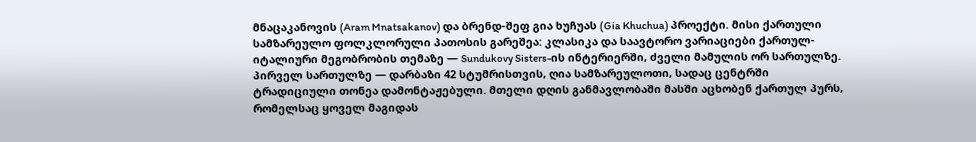მნაცაკანოვის (Aram Mnatsakanov) და ბრენდ-შეფ გია ხუჩუას (Gia Khuchua) პროექტი. მისი ქართული სამზარეულო ფოლკლორული პათოსის გარეშეა: კლასიკა და საავტორო ვარიაციები ქართულ-იტალიური მეგობრობის თემაზე — Sundukovy Sisters-ის ინტერიერში, ძველი მამულის ორ სართულზე.
პირველ სართულზე — დარბაზი 42 სტუმრისთვის, ღია სამზარეულოთი, სადაც ცენტრში ტრადიციული თონეა დამონტაჟებული. მთელი დღის განმავლობაში მასში აცხობენ ქართულ პურს, რომელსაც ყოველ მაგიდას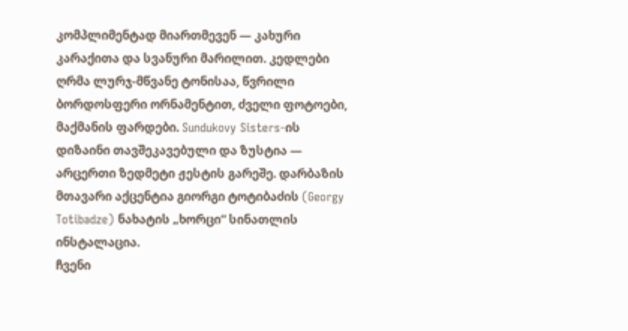კომპლიმენტად მიართმევენ — კახური კარაქითა და სვანური მარილით. კედლები ღრმა ლურჯ-მწვანე ტონისაა, წვრილი ბორდოსფერი ორნამენტით, ძველი ფოტოები, მაქმანის ფარდები. Sundukovy Sisters-ის დიზაინი თავშეკავებული და ზუსტია — არცერთი ზედმეტი ჟესტის გარეშე. დარბაზის მთავარი აქცენტია გიორგი ტოტიბაძის (Georgy Totibadze) ნახატის „ხორცი“ სინათლის ინსტალაცია.
ჩვენი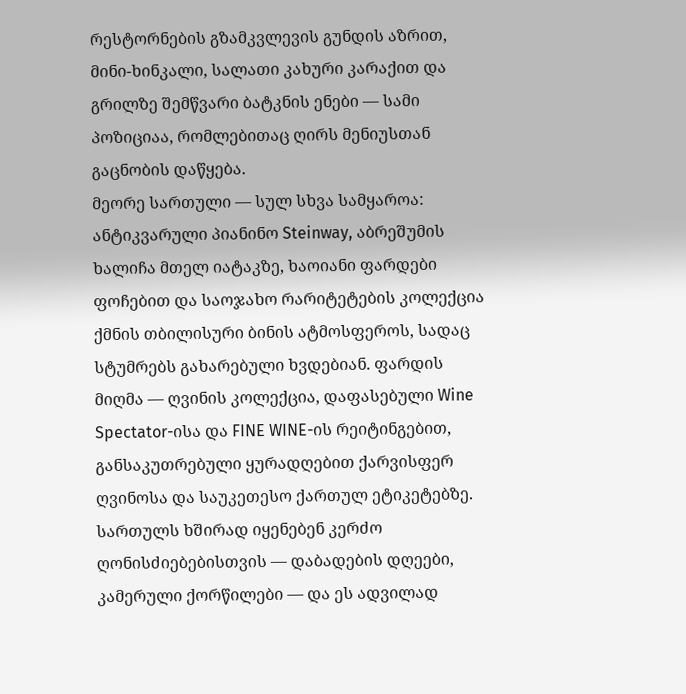რესტორნების გზამკვლევის გუნდის აზრით, მინი-ხინკალი, სალათი კახური კარაქით და გრილზე შემწვარი ბატკნის ენები — სამი პოზიციაა, რომლებითაც ღირს მენიუსთან გაცნობის დაწყება.
მეორე სართული — სულ სხვა სამყაროა: ანტიკვარული პიანინო Steinway, აბრეშუმის ხალიჩა მთელ იატაკზე, ხაოიანი ფარდები ფოჩებით და საოჯახო რარიტეტების კოლექცია ქმნის თბილისური ბინის ატმოსფეროს, სადაც სტუმრებს გახარებული ხვდებიან. ფარდის მიღმა — ღვინის კოლექცია, დაფასებული Wine Spectator-ისა და FINE WINE-ის რეიტინგებით, განსაკუთრებული ყურადღებით ქარვისფერ ღვინოსა და საუკეთესო ქართულ ეტიკეტებზე. სართულს ხშირად იყენებენ კერძო ღონისძიებებისთვის — დაბადების დღეები, კამერული ქორწილები — და ეს ადვილად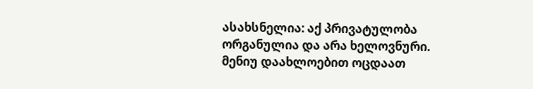ასახსნელია: აქ პრივატულობა ორგანულია და არა ხელოვნური.
მენიუ დაახლოებით ოცდაათ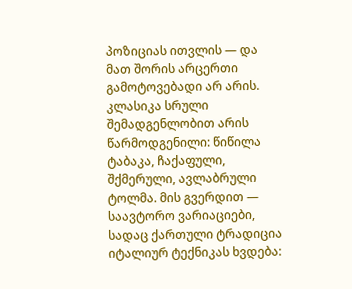პოზიციას ითვლის — და მათ შორის არცერთი გამოტოვებადი არ არის. კლასიკა სრული შემადგენლობით არის წარმოდგენილი: წიწილა ტაბაკა, ჩაქაფული, შქმერული, ავლაბრული ტოლმა. მის გვერდით — საავტორო ვარიაციები, სადაც ქართული ტრადიცია იტალიურ ტექნიკას ხვდება: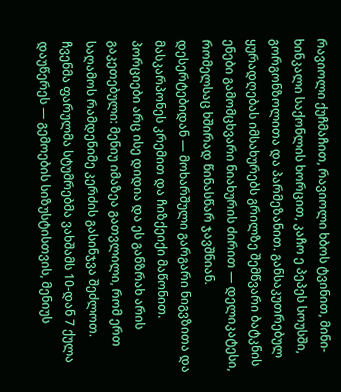რავიოლი ქუჩმაჩით, რავიოლი ხბოს ტვინით, მინი-ხინკალი საქონლის ხორცით, კაჩო ე პეპეს სოუსში, გორგონზოლითა და პარმეზანით. განსაკუთრებულ ყურადღებას იმსახურებს გრილზე შემწვარი ბატკნის ენები გამომცხვარი ნიახურის ძირით — დელიკატესი, რომელსაც ხშირად წინასწარ ჯავშნიან. დესერტებიდან — მოხარშული გარგარი ნიგვზითა და მასკარპონეს კრემით და ჩიზქეიქი მაწონით. პორციები არც ისე დიდია და ეს განზრახ არის გაკეთებული: მენიუ იმაზეა გათვლილი, რომ ერთ საღამოს რამდენიმე კერძის გასინჯვა შეძლოთ.
ჩვენმა ფარულმა სტუმრებმა ვახშამს 10-დან 7 ქულა დაუწერეს — გემოების სიზუსტისთვის, მენიუს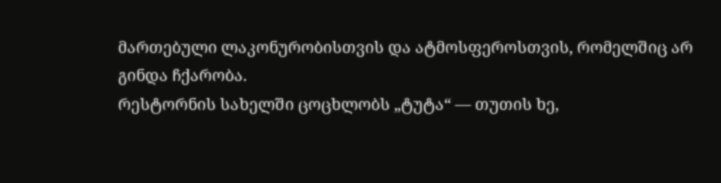მართებული ლაკონურობისთვის და ატმოსფეროსთვის, რომელშიც არ გინდა ჩქარობა.
რესტორნის სახელში ცოცხლობს „ტუტა“ — თუთის ხე,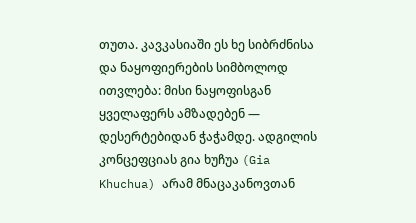თუთა. კავკასიაში ეს ხე სიბრძნისა და ნაყოფიერების სიმბოლოდ ითვლება: მისი ნაყოფისგან ყველაფერს ამზადებენ — დესერტებიდან ჭაჭამდე. ადგილის კონცეფციას გია ხუჩუა (Gia Khuchua) არამ მნაცაკანოვთან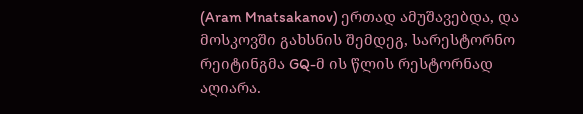(Aram Mnatsakanov) ერთად ამუშავებდა, და მოსკოვში გახსნის შემდეგ, სარესტორნო რეიტინგმა GQ-მ ის წლის რესტორნად აღიარა.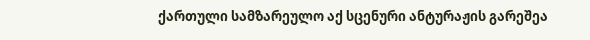ქართული სამზარეულო აქ სცენური ანტურაჟის გარეშეა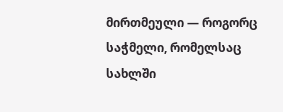მირთმეული — როგორც საჭმელი, რომელსაც სახლში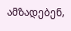ამზადებენ,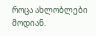როცა ახლობლები მოდიან.